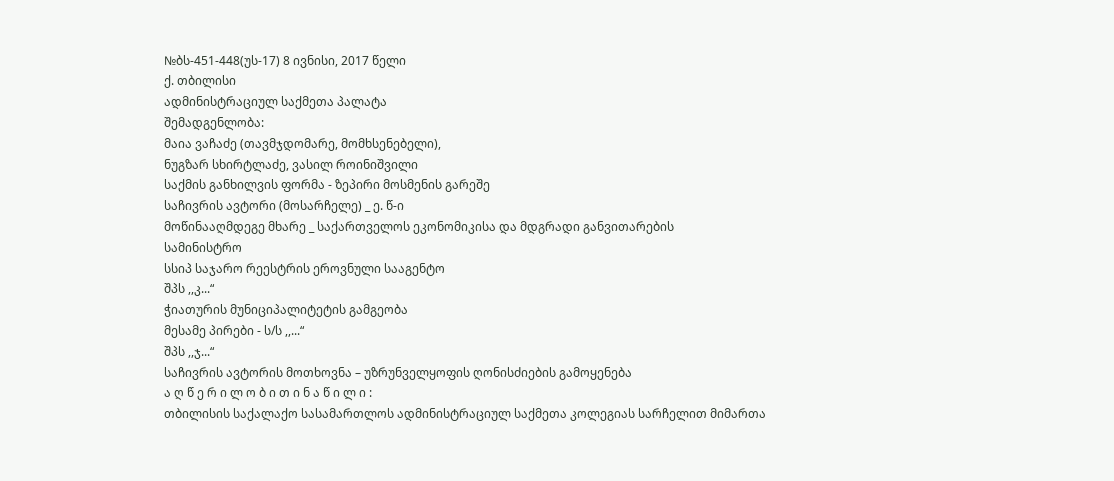№ბს-451-448(უს-17) 8 ივნისი, 2017 წელი
ქ. თბილისი
ადმინისტრაციულ საქმეთა პალატა
შემადგენლობა:
მაია ვაჩაძე (თავმჯდომარე, მომხსენებელი),
ნუგზარ სხირტლაძე, ვასილ როინიშვილი
საქმის განხილვის ფორმა - ზეპირი მოსმენის გარეშე
საჩივრის ავტორი (მოსარჩელე) _ ე. წ-ი
მოწინააღმდეგე მხარე _ საქართველოს ეკონომიკისა და მდგრადი განვითარების
სამინისტრო
სსიპ საჯარო რეესტრის ეროვნული სააგენტო
შპს ,,კ...“
ჭიათურის მუნიციპალიტეტის გამგეობა
მესამე პირები - ს/ს ,,...“
შპს ,,ჯ...“
საჩივრის ავტორის მოთხოვნა – უზრუნველყოფის ღონისძიების გამოყენება
ა ღ წ ე რ ი ლ ო ბ ი თ ი ნ ა წ ი ლ ი :
თბილისის საქალაქო სასამართლოს ადმინისტრაციულ საქმეთა კოლეგიას სარჩელით მიმართა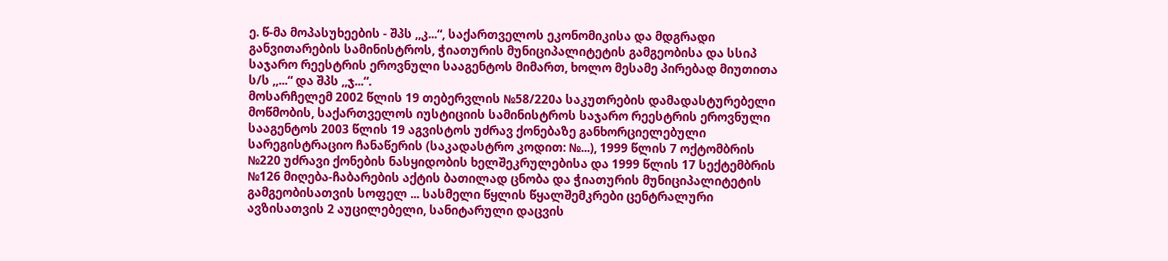ე. წ-მა მოპასუხეების - შპს ,,კ...“, საქართველოს ეკონომიკისა და მდგრადი განვითარების სამინისტროს, ჭიათურის მუნიციპალიტეტის გამგეობისა და სსიპ საჯარო რეესტრის ეროვნული სააგენტოს მიმართ, ხოლო მესამე პირებად მიუთითა ს/ს ,,...“ და შპს ,,ჯ...“.
მოსარჩელემ 2002 წლის 19 თებერვლის №58/220ა საკუთრების დამადასტურებელი მოწმობის, საქართველოს იუსტიციის სამინისტროს საჯარო რეესტრის ეროვნული სააგენტოს 2003 წლის 19 აგვისტოს უძრავ ქონებაზე განხორციელებული სარეგისტრაციო ჩანაწერის (საკადასტრო კოდით: №...), 1999 წლის 7 ოქტომბრის №220 უძრავი ქონების ნასყიდობის ხელშეკრულებისა და 1999 წლის 17 სექტემბრის №126 მიღება-ჩაბარების აქტის ბათილად ცნობა და ჭიათურის მუნიციპალიტეტის გამგეობისათვის სოფელ ... სასმელი წყლის წყალშემკრები ცენტრალური ავზისათვის 2 აუცილებელი, სანიტარული დაცვის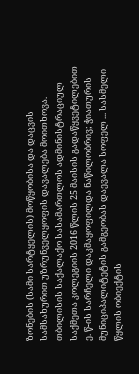ზონების (სამი სარტყელის) მოწყობისა და დაცვის სამსახურით უზრუნველყოფის დავალება მოითხოვა.
თბილისის საქალაქო სასამართლოს ადმინისტრაციულ საქმეთა კოლეგიის 2016 წლის 25 მაისის გადაწყვეტილებით ე. წ-ის სარჩელი დაკმაყოფილდა ნაწილობრივ; ჭიათურის მუნიციპალიტეტის გამგეობას დაევალა სოფელ ... სასმელი წყლის ობიექტის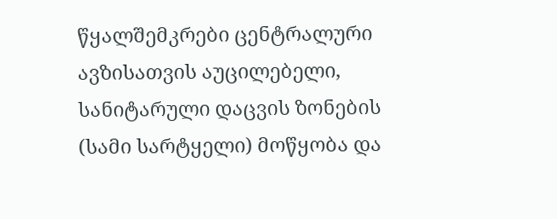წყალშემკრები ცენტრალური ავზისათვის აუცილებელი, სანიტარული დაცვის ზონების (სამი სარტყელი) მოწყობა და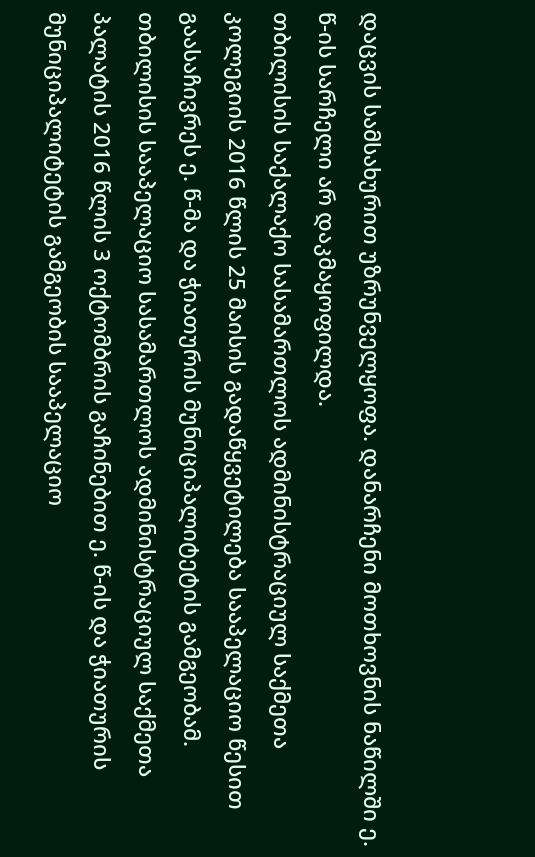დაცვის სამსახურით უზრუნველყოფა. დანარჩენი მოთხოვნის ნაწილში ე. წ-ის სარჩელი არ დაკმაყოფილდა.
თბილისის საქალაქო სასამართლოს ადმინისტრაციულ საქმეთა კოლეგიის 2016 წლის 25 მაისის გადაწყვეტილება სააპელაციო წესით გაასაჩივრეს ე. წ-მა და ჭიათურის მუნიციპალიტეტის გამგეობამ.
თბილისის სააპელაციო სასამართლოს ადმინისტრაციულ საქმეთა პალატის 2016 წლის 3 ოქტომბრის გაჩინებით ე. წ-ის და ჭიათურის მუნიციპალიტეტის გამგეობის სააპელაციო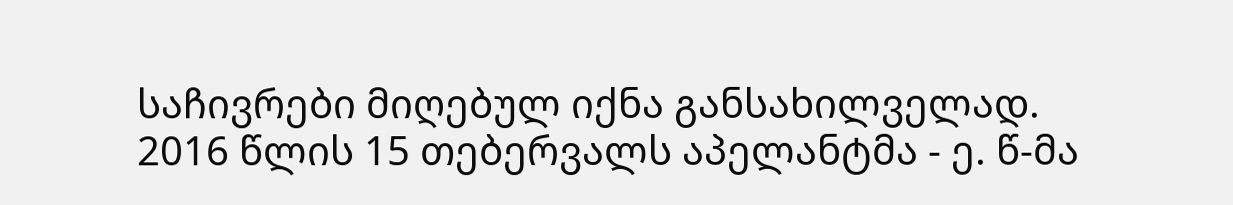საჩივრები მიღებულ იქნა განსახილველად.
2016 წლის 15 თებერვალს აპელანტმა - ე. წ-მა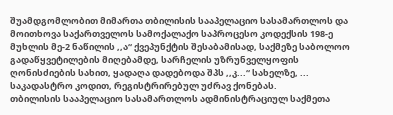შუამდგომლობით მიმართა თბილისის სააპელაციო სასამართლოს და მოითხოვა საქართველოს სამოქალაქო საპროცესო კოდექსის 198-ე მუხლის მე-2 ნაწილის ,,ა“ ქვეპუნქტის შესაბამისად, საქმეზე საბოლოო გადაწყვეტილების მიღებამდე, სარჩელის უზრუნველყოფის ღონისძიების სახით, ყადაღა დადებოდა შპს ,,კ...“ სახელზე, ... საკადასტრო კოდით, რეგისტრირებულ უძრავ ქონებას.
თბილისის სააპელაციო სასამართლოს ადმინისტრაციულ საქმეთა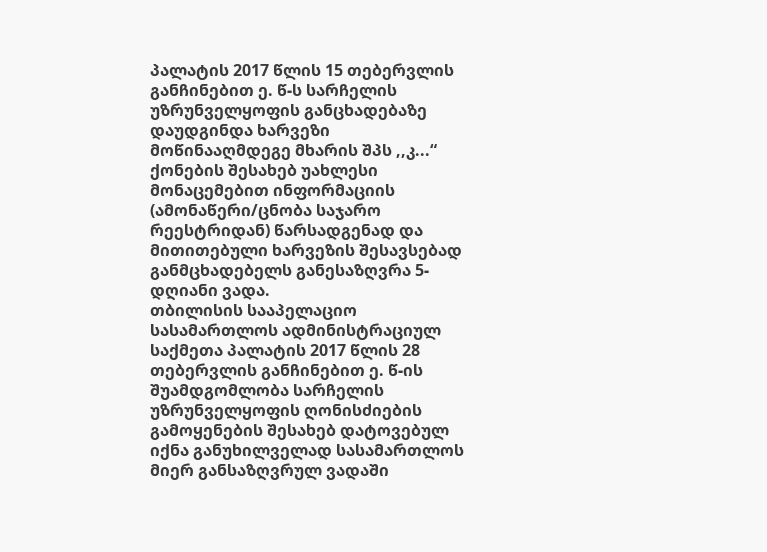პალატის 2017 წლის 15 თებერვლის განჩინებით ე. წ-ს სარჩელის უზრუნველყოფის განცხადებაზე დაუდგინდა ხარვეზი მოწინააღმდეგე მხარის შპს ,,კ...“ ქონების შესახებ უახლესი მონაცემებით ინფორმაციის (ამონაწერი/ცნობა საჯარო რეესტრიდან) წარსადგენად და მითითებული ხარვეზის შესავსებად განმცხადებელს განესაზღვრა 5-დღიანი ვადა.
თბილისის სააპელაციო სასამართლოს ადმინისტრაციულ საქმეთა პალატის 2017 წლის 28 თებერვლის განჩინებით ე. წ-ის შუამდგომლობა სარჩელის უზრუნველყოფის ღონისძიების გამოყენების შესახებ დატოვებულ იქნა განუხილველად სასამართლოს მიერ განსაზღვრულ ვადაში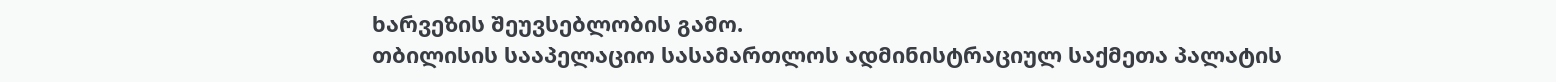ხარვეზის შეუვსებლობის გამო.
თბილისის სააპელაციო სასამართლოს ადმინისტრაციულ საქმეთა პალატის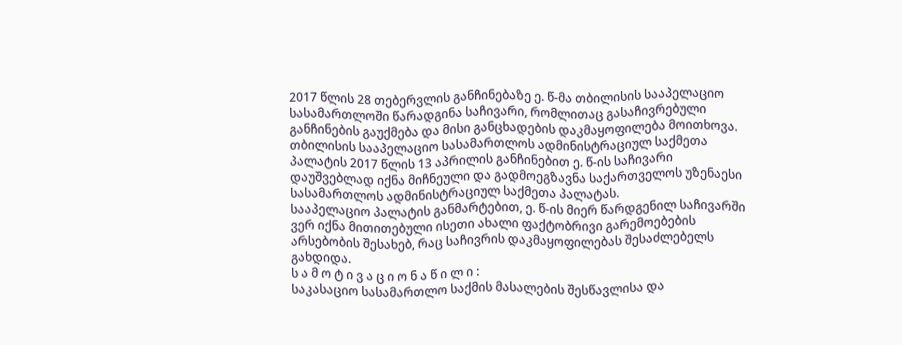2017 წლის 28 თებერვლის განჩინებაზე ე. წ-მა თბილისის სააპელაციო სასამართლოში წარადგინა საჩივარი, რომლითაც გასაჩივრებული განჩინების გაუქმება და მისი განცხადების დაკმაყოფილება მოითხოვა.
თბილისის სააპელაციო სასამართლოს ადმინისტრაციულ საქმეთა პალატის 2017 წლის 13 აპრილის განჩინებით ე. წ-ის საჩივარი დაუშვებლად იქნა მიჩნეული და გადმოეგზავნა საქართველოს უზენაესი სასამართლოს ადმინისტრაციულ საქმეთა პალატას.
სააპელაციო პალატის განმარტებით, ე. წ-ის მიერ წარდგენილ საჩივარში ვერ იქნა მითითებული ისეთი ახალი ფაქტობრივი გარემოებების არსებობის შესახებ, რაც საჩივრის დაკმაყოფილებას შესაძლებელს გახდიდა.
ს ა მ ო ტ ი ვ ა ც ი ო ნ ა წ ი ლ ი :
საკასაციო სასამართლო საქმის მასალების შესწავლისა და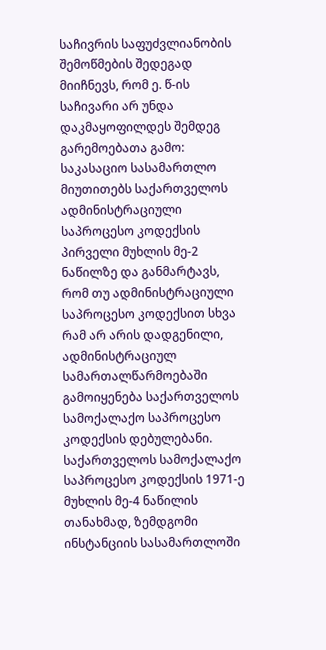საჩივრის საფუძვლიანობის შემოწმების შედეგად მიიჩნევს, რომ ე. წ-ის საჩივარი არ უნდა დაკმაყოფილდეს შემდეგ გარემოებათა გამო:
საკასაციო სასამართლო მიუთითებს საქართველოს ადმინისტრაციული საპროცესო კოდექსის პირველი მუხლის მე-2 ნაწილზე და განმარტავს, რომ თუ ადმინისტრაციული საპროცესო კოდექსით სხვა რამ არ არის დადგენილი, ადმინისტრაციულ სამართალწარმოებაში გამოიყენება საქართველოს სამოქალაქო საპროცესო კოდექსის დებულებანი.
საქართველოს სამოქალაქო საპროცესო კოდექსის 1971-ე მუხლის მე-4 ნაწილის თანახმად, ზემდგომი ინსტანციის სასამართლოში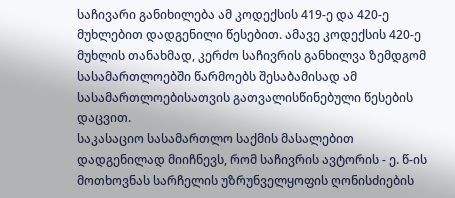საჩივარი განიხილება ამ კოდექსის 419-ე და 420-ე მუხლებით დადგენილი წესებით. ამავე კოდექსის 420-ე მუხლის თანახმად, კერძო საჩივრის განხილვა ზემდგომ სასამართლოებში წარმოებს შესაბამისად ამ სასამართლოებისათვის გათვალისწინებული წესების დაცვით.
საკასაციო სასამართლო საქმის მასალებით დადგენილად მიიჩნევს, რომ საჩივრის ავტორის - ე. წ-ის მოთხოვნას სარჩელის უზრუნველყოფის ღონისძიების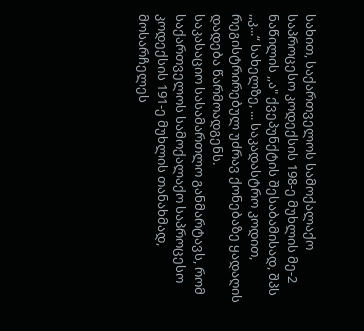სახით, საქართველოს სამოქალაქო საპროცესო კოდექსის 198-ე მუხლის მე-2 ნაწილის ,,ა" ქვეპუნქტის შესაბამისად, შპს ,,კ...“ სახელზე, ... საკადასტრო კოდით, რეგისტრირებულ უძრავ ქონებაზე ყადაღის დადება წარმოადგენს.
საკასაციო სასამართლო განმარტავს, რომ საქართველოს სამოქალაქო საპროცესო კოდექსის 191-ე მუხლის თანახმად, მოსარჩელეს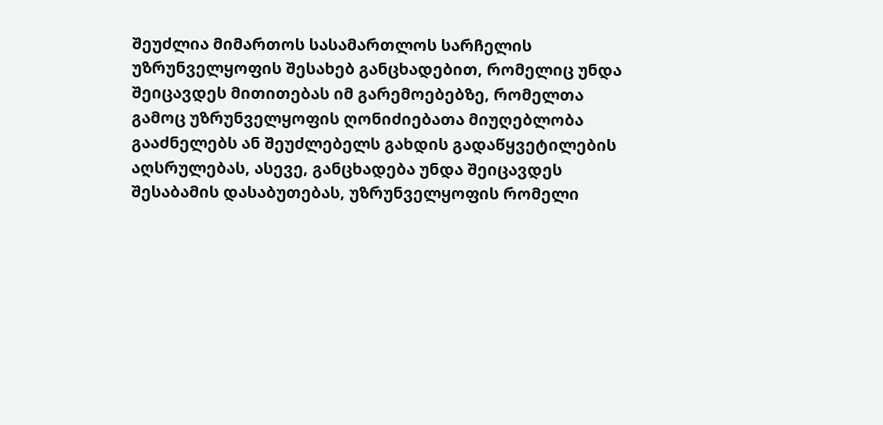შეუძლია მიმართოს სასამართლოს სარჩელის უზრუნველყოფის შესახებ განცხადებით, რომელიც უნდა შეიცავდეს მითითებას იმ გარემოებებზე, რომელთა გამოც უზრუნველყოფის ღონიძიებათა მიუღებლობა გააძნელებს ან შეუძლებელს გახდის გადაწყვეტილების აღსრულებას, ასევე, განცხადება უნდა შეიცავდეს შესაბამის დასაბუთებას, უზრუნველყოფის რომელი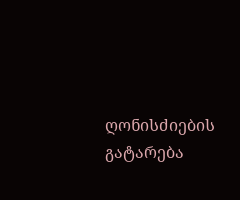ღონისძიების გატარება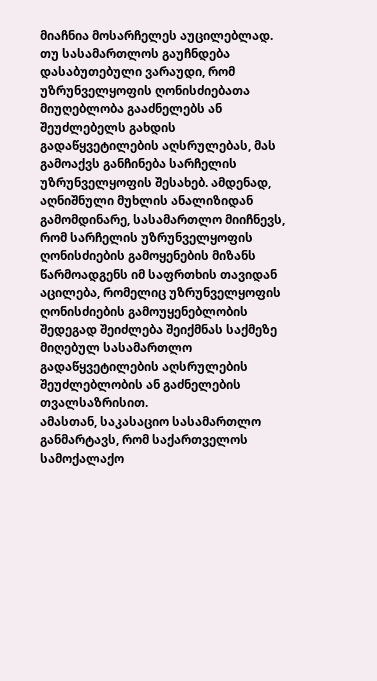მიაჩნია მოსარჩელეს აუცილებლად. თუ სასამართლოს გაუჩნდება დასაბუთებული ვარაუდი, რომ უზრუნველყოფის ღონისძიებათა მიუღებლობა გააძნელებს ან შეუძლებელს გახდის გადაწყვეტილების აღსრულებას, მას გამოაქვს განჩინება სარჩელის უზრუნველყოფის შესახებ. ამდენად, აღნიშნული მუხლის ანალიზიდან გამომდინარე, სასამართლო მიიჩნევს, რომ სარჩელის უზრუნველყოფის ღონისძიების გამოყენების მიზანს წარმოადგენს იმ საფრთხის თავიდან აცილება, რომელიც უზრუნველყოფის ღონისძიების გამოუყენებლობის შედეგად შეიძლება შეიქმნას საქმეზე მიღებულ სასამართლო გადაწყვეტილების აღსრულების შეუძლებლობის ან გაძნელების თვალსაზრისით.
ამასთან, საკასაციო სასამართლო განმარტავს, რომ საქართველოს სამოქალაქო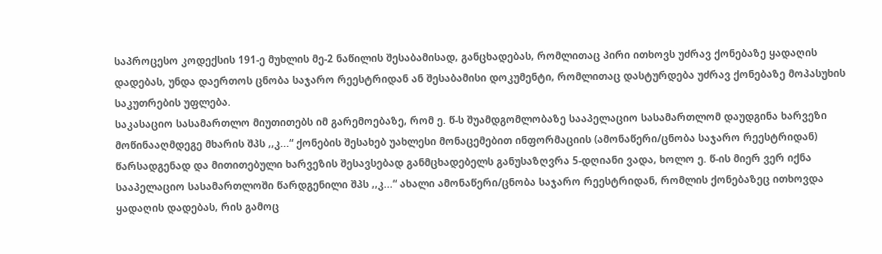საპროცესო კოდექსის 191-ე მუხლის მე-2 ნაწილის შესაბამისად, განცხადებას, რომლითაც პირი ითხოვს უძრავ ქონებაზე ყადაღის დადებას, უნდა დაერთოს ცნობა საჯარო რეესტრიდან ან შესაბამისი დოკუმენტი, რომლითაც დასტურდება უძრავ ქონებაზე მოპასუხის საკუთრების უფლება.
საკასაციო სასამართლო მიუთითებს იმ გარემოებაზე, რომ ე. წ-ს შუამდგომლობაზე სააპელაციო სასამართლომ დაუდგინა ხარვეზი მოწინააღმდეგე მხარის შპს ,,კ...“ ქონების შესახებ უახლესი მონაცემებით ინფორმაციის (ამონაწერი/ცნობა საჯარო რეესტრიდან) წარსადგენად და მითითებული ხარვეზის შესავსებად განმცხადებელს განუსაზღვრა 5-დღიანი ვადა, ხოლო ე. წ-ის მიერ ვერ იქნა სააპელაციო სასამართლოში წარდგენილი შპს ,,კ...“ ახალი ამონაწერი/ცნობა საჯარო რეესტრიდან, რომლის ქონებაზეც ითხოვდა ყადაღის დადებას, რის გამოც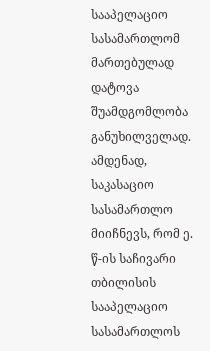სააპელაციო სასამართლომ მართებულად დატოვა შუამდგომლობა განუხილველად.
ამდენად, საკასაციო სასამართლო მიიჩნევს, რომ ე. წ-ის საჩივარი თბილისის სააპელაციო სასამართლოს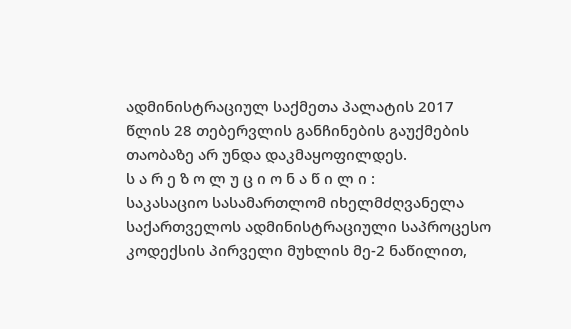ადმინისტრაციულ საქმეთა პალატის 2017 წლის 28 თებერვლის განჩინების გაუქმების თაობაზე არ უნდა დაკმაყოფილდეს.
ს ა რ ე ზ ო ლ უ ც ი ო ნ ა წ ი ლ ი :
საკასაციო სასამართლომ იხელმძღვანელა საქართველოს ადმინისტრაციული საპროცესო კოდექსის პირველი მუხლის მე-2 ნაწილით,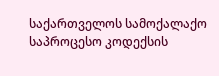საქართველოს სამოქალაქო საპროცესო კოდექსის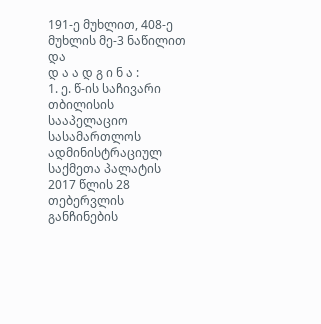191-ე მუხლით, 408-ე მუხლის მე-3 ნაწილით და
დ ა ა დ გ ი ნ ა :
1. ე. წ-ის საჩივარი თბილისის სააპელაციო სასამართლოს ადმინისტრაციულ საქმეთა პალატის 2017 წლის 28 თებერვლის განჩინების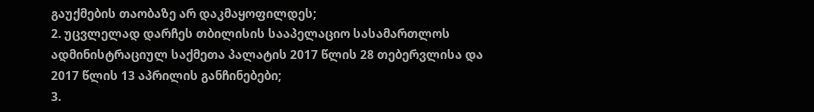გაუქმების თაობაზე არ დაკმაყოფილდეს;
2. უცვლელად დარჩეს თბილისის სააპელაციო სასამართლოს ადმინისტრაციულ საქმეთა პალატის 2017 წლის 28 თებერვლისა და 2017 წლის 13 აპრილის განჩინებები;
3.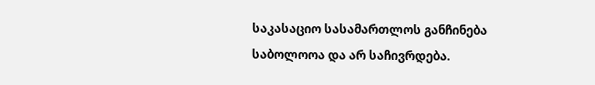საკასაციო სასამართლოს განჩინება საბოლოოა და არ საჩივრდება.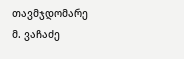თავმჯდომარე მ. ვაჩაძე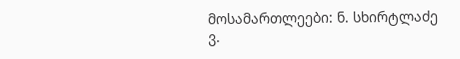მოსამართლეები: ნ. სხირტლაძე
ვ.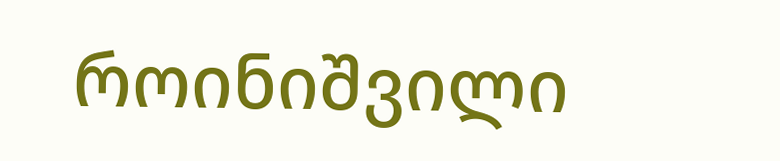როინიშვილი